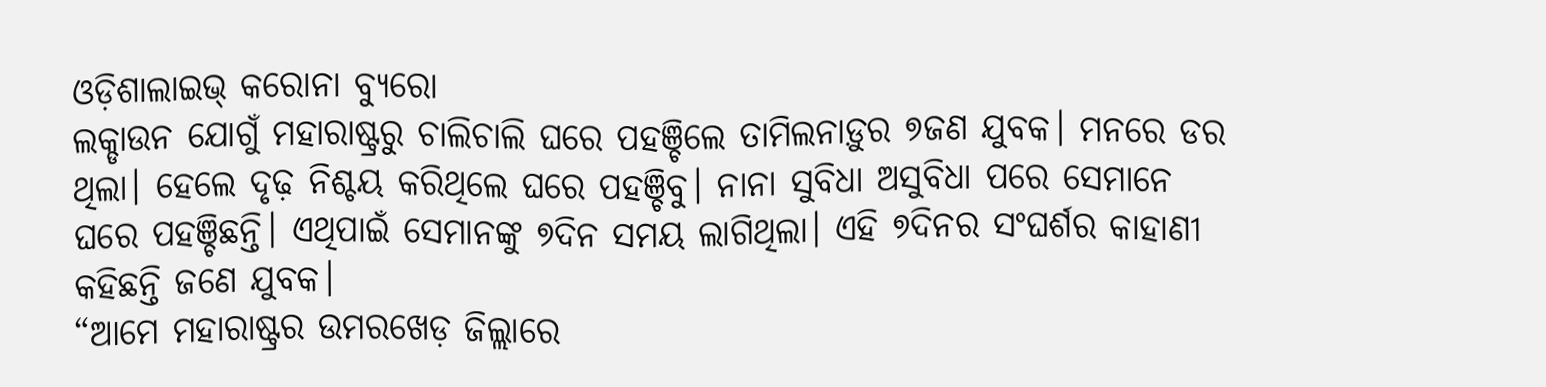ଓଡ଼ିଶାଲାଇଭ୍ କରୋନା ବ୍ୟୁରୋ
ଲକ୍ଡାଉନ ଯୋଗୁଁ ମହାରାଷ୍ଟ୍ରରୁ ଚାଲିଚାଲି ଘରେ ପହଞ୍ଚିଲେ ତାମିଲନାଡ଼ୁର ୭ଜଣ ଯୁବକ। ମନରେ ଡର ଥିଲା। ହେଲେ ଦୃଢ଼ ନିଶ୍ଚୟ କରିଥିଲେ ଘରେ ପହଞ୍ଚିବୁ। ନାନା ସୁବିଧା ଅସୁବିଧା ପରେ ସେମାନେ ଘରେ ପହଞ୍ଚିଛନ୍ତି। ଏଥିପାଇଁ ସେମାନଙ୍କୁ ୭ଦିନ ସମୟ ଲାଗିଥିଲା। ଏହି ୭ଦିନର ସଂଘର୍ଶର କାହାଣୀ କହିଛନ୍ତି ଜଣେ ଯୁବକ।
“ଆମେ ମହାରାଷ୍ଟ୍ରର ଉମରଖେଡ଼ ଜିଲ୍ଲାରେ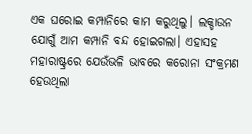ଏକ ଘରୋଇ କମ୍ପାନିରେ କାମ କରୁଥିଲୁ। ଲକ୍ଡାଉନ ଯୋଗୁଁ ଆମ କମ୍ପାନି ବନ୍ଦ ହୋଇଗଲା। ଏହାସହ ମହାରାଷ୍ଟ୍ରରେ ଯେଉଁଭଳି ଭାବରେ କରୋନା ସଂକ୍ରମଣ ହେଉଥିଲା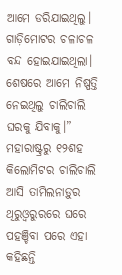ଆମେ ଡରିଯାଇଥିଲୁ। ଗାଡ଼ିମୋଟର ଚଳାଚଳ ବନ୍ଦ ହୋଇଯାଇଥିଲା। ଶେଷରେ ଆମେ ନିଷ୍ପତ୍ତି ନେଇଥିଲୁ ଚାଲିଚାଲି ଘରକୁ ଯିବାକୁ।” ମହାରାଷ୍ଟ୍ରରୁ ୧୨ଶହ କିଲୋମିଟର ଚାଲିଚାଲି ଆସି ତାମିଲନାଡ଼ୁର ଥିରୁଓ୍ଵରୁରରେ ଘରେ ପହଞ୍ଚିବା ପରେ ଏହା କହିଛନ୍ତି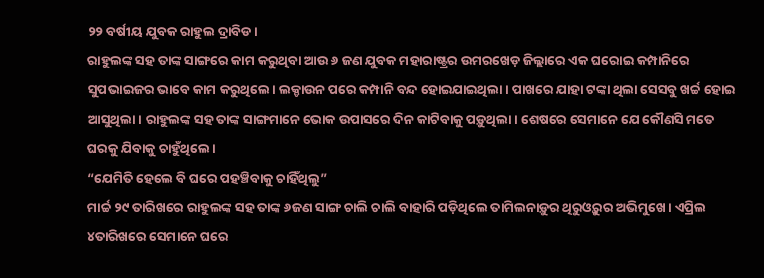୨୨ ବର୍ଷୀୟ ଯୁବକ ରାହୁଲ ଦ୍ରାବିଡ।
ରାହୁଲଙ୍କ ସହ ତାଙ୍କ ସାଙ୍ଗରେ କାମ କରୁଥିବା ଆଉ ୬ ଜଣ ଯୁବକ ମହାରାଷ୍ଟ୍ରର ଉମରଖେଡ଼ ଜିଲ୍ଲାରେ ଏକ ଘରୋଇ କମ୍ପାନିରେ ସୁପଭାଇଜର ଭାବେ କାମ କରୁଥିଲେ। ଲକ୍ଡାଉନ ପରେ କମ୍ପାନି ବନ୍ଦ ହୋଇଯାଇଥିଲା। ପାଖରେ ଯାହା ଟଙ୍କା ଥିଲା ସେସବୁ ଖର୍ଚ୍ଚ ହୋଇ ଆସୁଥିଲା। ରାହୁଲଙ୍କ ସହ ତାଙ୍କ ସାଙ୍ଗମାନେ ଭୋକ ଉପାସରେ ଦିନ କାଟିବାକୁ ପଡ଼ୁଥିଲା। ଶେଷରେ ସେମାନେ ଯେ କୌଣସି ମତେ ଘରକୁ ଯିବାକୁ ଚାହୁଁଥିଲେ।
“ଯେମିତି ହେଲେ ବି ଘରେ ପହଞ୍ଚିବାକୁ ଚାହିଁଥିଲୁ”
ମାର୍ଚ୍ଚ ୨୯ ତାରିଖରେ ରାହୁଲଙ୍କ ସହ ତାଙ୍କ ୬ଜଣ ସାଙ୍ଗ ଚାଲି ଚାଲି ବାହାରି ପଡ଼ିଥିଲେ ତାମିଲନାଡ଼ୁର ଥିରୁଓ୍ଵରୁର ଅଭିମୁଖେ। ଏପ୍ରିଲ ୪ତାରିଖରେ ସେମାନେ ଘରେ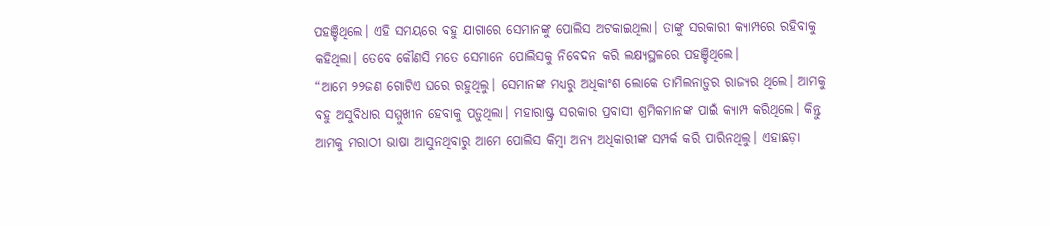ପହଞ୍ଚିଥିଲେ। ଏହି ସମୟରେ ବହୁ ଯାଗାରେ ସେମାନଙ୍କୁ ପୋଲିସ ଅଟକାଇଥିଲା। ତାଙ୍କୁ ସରକାରୀ କ୍ୟାମ୍ପରେ ରହିବାକୁ କହିଥିଲା। ତେବେ କୌଣସି ମତେ ସେମାନେ ପୋଲିସକୁ ନିବେଦନ କରି ଲକ୍ଷ୍ୟସ୍ଥଳରେ ପହଞ୍ଚିଥିଲେ।
“ଆମେ ୨୨ଜଣ ଗୋଟିଏ ଘରେ ରହୁଥିଲୁ। ସେମାନଙ୍କ ମଧ୍ୟରୁ ଅଧିକାଂଶ ଲୋକେ ତାମିଲନାଡ଼ୁର ରାଜ୍ୟର ଥିଲେ। ଆମକୁ ବହୁ ଅସୁବିଧାର ସମ୍ମୁଖୀନ ହେବାକୁ ପଡ଼ୁଥିଲା। ମହାରାଷ୍ଟ୍ର ସରକାର ପ୍ରବାସୀ ଶ୍ରମିକମାନଙ୍କ ପାଇଁ କ୍ୟାମ୍ପ କରିଥିଲେ। କିନ୍ତୁ ଆମକୁ ମରାଠୀ ଭାଷା ଆସୁନଥିବାରୁ ଆମେ ପୋଲିସ କିମ୍ବା ଅନ୍ୟ ଅଧିକାରୀଙ୍କ ସମ୍ପର୍କ କରି ପାରିନଥିଲୁ। ଏହାଛଡ଼ା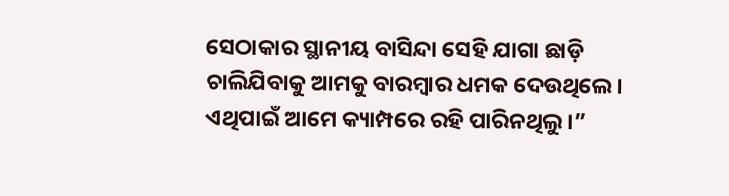ସେଠାକାର ସ୍ଥାନୀୟ ବାସିନ୍ଦା ସେହି ଯାଗା ଛାଡ଼ି ଚାଲିଯିବାକୁ ଆମକୁ ବାରମ୍ବାର ଧମକ ଦେଉଥିଲେ। ଏଥିପାଇଁ ଆମେ କ୍ୟାମ୍ପରେ ରହି ପାରିନଥିଲୁ।”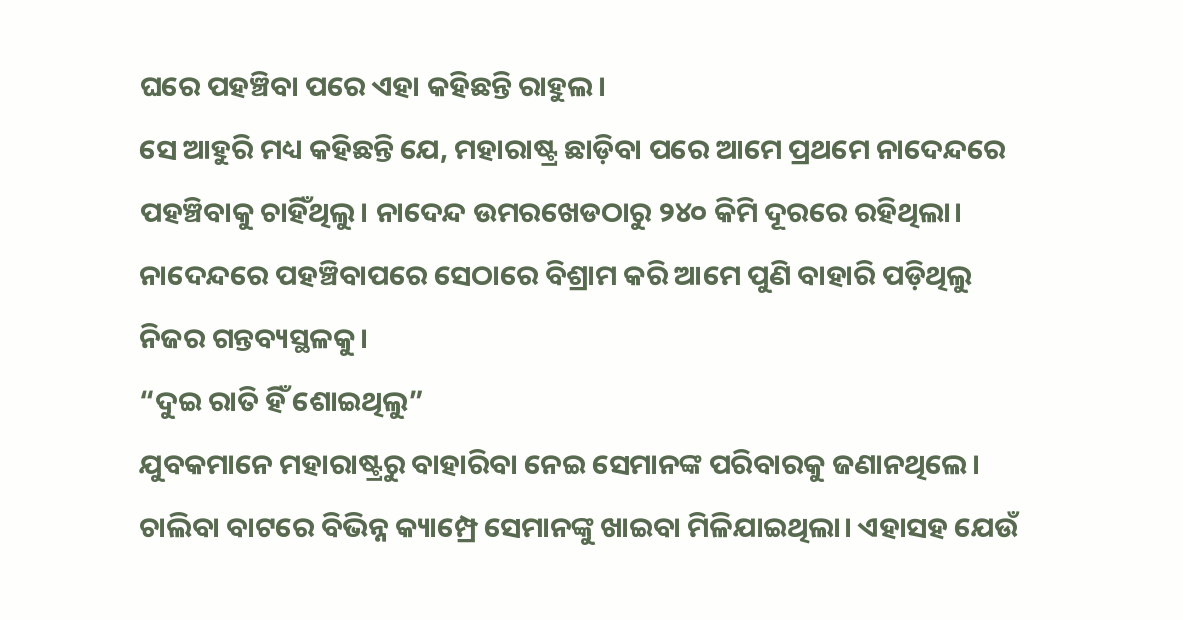ଘରେ ପହଞ୍ଚିବା ପରେ ଏହା କହିଛନ୍ତି ରାହୁଲ।
ସେ ଆହୁରି ମଧ୍ୟ କହିଛନ୍ତି ଯେ, ମହାରାଷ୍ଟ୍ର ଛାଡ଼ିବା ପରେ ଆମେ ପ୍ରଥମେ ନାଦେନ୍ଦରେ ପହଞ୍ଚିବାକୁ ଚାହିଁଥିଲୁ। ନାଦେନ୍ଦ ଉମରଖେଡଠାରୁ ୨୪୦ କିମି ଦୂରରେ ରହିଥିଲା। ନାଦେନ୍ଦରେ ପହଞ୍ଚିବାପରେ ସେଠାରେ ବିଶ୍ରାମ କରି ଆମେ ପୁଣି ବାହାରି ପଡ଼ିଥିଲୁ ନିଜର ଗନ୍ତବ୍ୟସ୍ଥଳକୁ।
“ଦୁଇ ରାତି ହିଁ ଶୋଇଥିଲୁ”
ଯୁବକମାନେ ମହାରାଷ୍ଟ୍ରରୁ ବାହାରିବା ନେଇ ସେମାନଙ୍କ ପରିବାରକୁ ଜଣାନଥିଲେ। ଚାଲିବା ବାଟରେ ବିଭିନ୍ନ କ୍ୟାମ୍ପ୍ରେ ସେମାନଙ୍କୁ ଖାଇବା ମିଳିଯାଇଥିଲା। ଏହାସହ ଯେଉଁ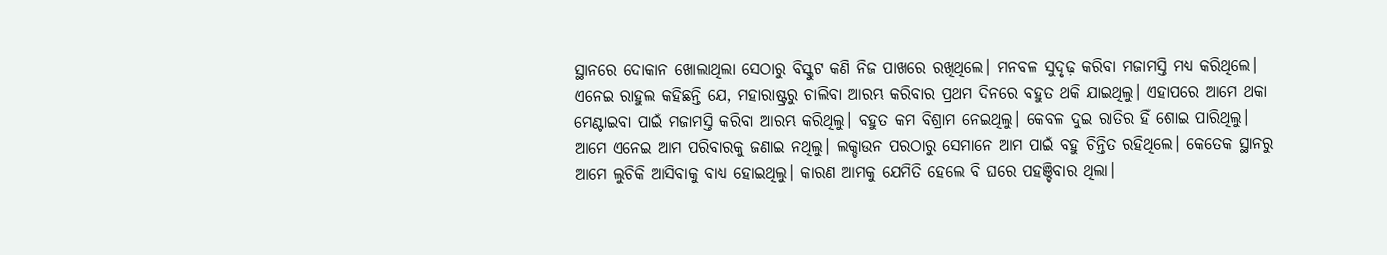ସ୍ଥାନରେ ଦୋକାନ ଖୋଲାଥିଲା ସେଠାରୁ ବିସ୍କୁଟ କଣି ନିଜ ପାଖରେ ରଖିଥିଲେ। ମନବଳ ସୁଦୃଢ଼ କରିବା ମଜାମସ୍ତି ମଧ୍ୟ କରିଥିଲେ।
ଏନେଇ ରାହୁଲ କହିଛନ୍ତି ଯେ, ମହାରାଷ୍ଟ୍ରରୁ ଚାଲିବା ଆରମ୍ଭ କରିବାର ପ୍ରଥମ ଦିନରେ ବହୁତ ଥକି ଯାଇଥିଲୁ। ଏହାପରେ ଆମେ ଥକା ମେଣ୍ଟାଇବା ପାଇଁ ମଜାମସ୍ତି କରିବା ଆରମ୍ଭ କରିଥିଲୁ। ବହୁତ କମ ବିଶ୍ରାମ ନେଇଥିଲୁ। କେବଳ ଦୁଇ ରାତିର ହିଁ ଶୋଇ ପାରିଥିଲୁ। ଆମେ ଏନେଇ ଆମ ପରିବାରକୁ ଜଣାଇ ନଥିଲୁ। ଲକ୍ଡାଉନ ପରଠାରୁ ସେମାନେ ଆମ ପାଇଁ ବହୁ ଚିନ୍ତିତ ରହିଥିଲେ। କେତେକ ସ୍ଥାନରୁ ଆମେ ଲୁଚିକି ଆସିବାକୁ ବାଧ୍ୟ ହୋଇଥିଲୁ। କାରଣ ଆମକୁ ଯେମିତି ହେଲେ ବି ଘରେ ପହଞ୍ଚିବାର ଥିଲା।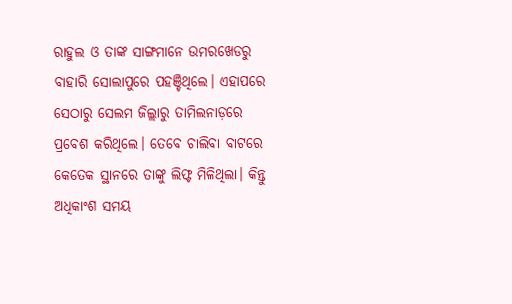ରାହୁଲ ଓ ତାଙ୍କ ସାଙ୍ଗମାନେ ଉମରଖେଡରୁ ବାହାରି ସୋଲାପୁରେ ପହଞ୍ଚିଥିଲେ। ଏହାପରେ ସେଠାରୁ ସେଲମ ଜିଲ୍ଲାରୁ ତାମିଲନାଡ଼ରେ ପ୍ରବେଶ କରିଥିଲେ। ତେବେ ଚାଲିବା ବାଟରେ କେତେକ ସ୍ଥାନରେ ତାଙ୍କୁ ଲିଫ୍ଟ ମିଳିଥିଲା। କିନ୍ତୁ ଅଧିକାଂଶ ସମୟ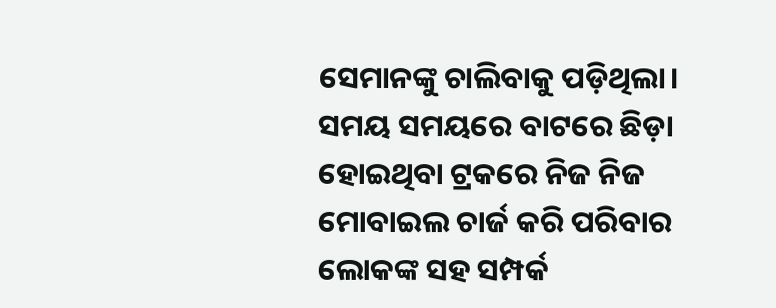ସେମାନଙ୍କୁ ଚାଲିବାକୁ ପଡ଼ିଥିଲା। ସମୟ ସମୟରେ ବାଟରେ ଛିଡ଼ା ହୋଇଥିବା ଟ୍ରକରେ ନିଜ ନିଜ ମୋବାଇଲ ଚାର୍ଜ କରି ପରିବାର ଲୋକଙ୍କ ସହ ସମ୍ପର୍କ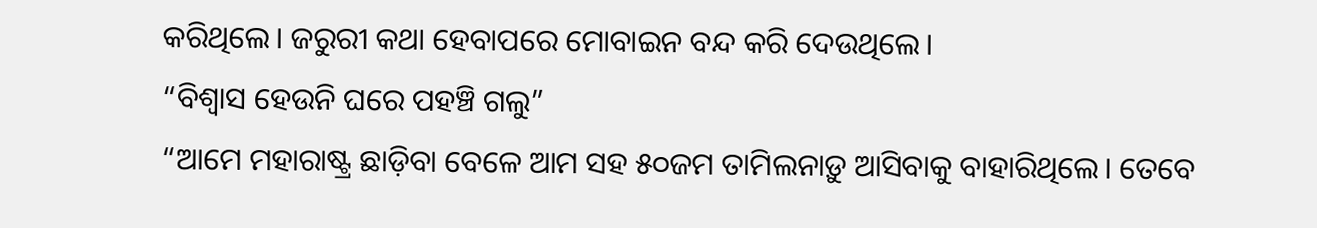କରିଥିଲେ। ଜରୁରୀ କଥା ହେବାପରେ ମୋବାଇନ ବନ୍ଦ କରି ଦେଉଥିଲେ।
“ବିଶ୍ଵାସ ହେଉନି ଘରେ ପହଞ୍ଚି ଗଲୁ”
“ଆମେ ମହାରାଷ୍ଟ୍ର ଛାଡ଼ିବା ବେଳେ ଆମ ସହ ୫୦ଜମ ତାମିଲନାଡ଼ୁ ଆସିବାକୁ ବାହାରିଥିଲେ। ତେବେ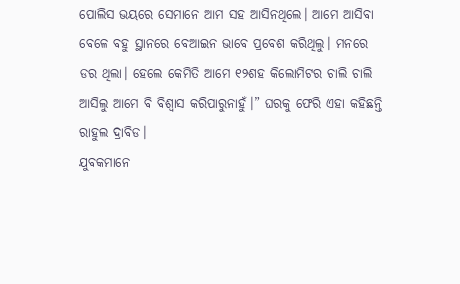ପୋଲିସ ଭୟରେ ସେମାନେ ଆମ ସହ ଆସିନଥିଲେ। ଆମେ ଆସିବା ବେଳେ ବହୁ ସ୍ଥାନରେ ବେଆଇନ ଭାବେ ପ୍ରବେଶ କରିଥିଲୁ। ମନରେ ଡର ଥିଲା। ହେଲେ କେମିତି ଆମେ ୧୨ଶହ କିଲୋମିଟର ଚାଲି ଚାଲି ଆସିଲୁ ଆମେ ବି ବିଶ୍ଵାସ କରିପାରୁନାହୁଁ।” ଘରକୁ ଫେରି ଏହା କହିଛନ୍ତି ରାହୁଲ ଦ୍ରାବିଡ।
ଯୁବକମାନେ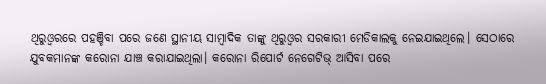ଥିରୁଓ୍ଵରରେ ପହଞ୍ଚିବା ପରେ ଜଣେ ସ୍ଥାନୀୟ ସାମ୍ବାଦିକ ତାଙ୍କୁ ଥିରୁଓ୍ଵର ସରକାରୀ ମେଡିକାଲକୁ ନେଇଯାଇଥିଲେ। ସେଠାରେ ଯୁବକମାନଙ୍କ କରୋନା ଯାଞ୍ଚ କରାଯାଇଥିଲା। କରୋନା ରିପୋର୍ଟ ନେଗେଟିଭ୍ ଆସିବା ପରେ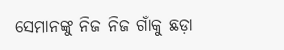ସେମାନଙ୍କୁ ନିଜ ନିଜ ଗାଁକୁ ଛଡ଼ା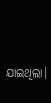ଯାଇଥିଲା।